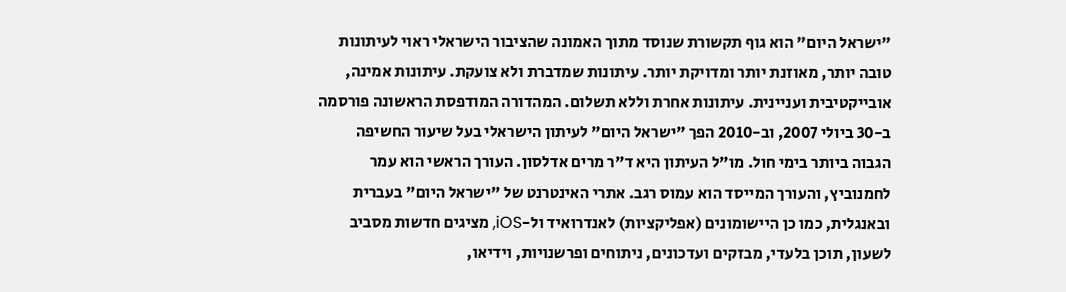"ישראל היום" הוא גוף תקשורת שנוסד מתוך האמונה שהציבור הישראלי ראוי לעיתונות טובה יותר, מאוזנת יותר ומדויקת יותר. עיתונות שמדברת ולא צועקת. עיתונות אמינה, אובייקטיבית ועניינית. עיתונות אחרת וללא תשלום. המהדורה המודפסת הראשונה פורסמה ב-30 ביולי 2007, וב-2010 הפך "ישראל היום" לעיתון הישראלי בעל שיעור החשיפה הגבוה ביותר בימי חול. מו"ל העיתון היא ד"ר מרים אדלסון. העורך הראשי הוא עמר לחמנוביץ, והעורך המייסד הוא עמוס רגב. אתרי האינטרנט של "ישראל היום" בעברית ובאנגלית, כמו כן היישומונים (אפליקציות) לאנדרואיד ול-iOS, מציגים חדשות מסביב לשעון, תוכן בלעדי, מבזקים ועדכונים, ניתוחים ופרשנויות, וידיאו,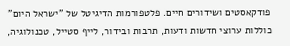פודקאסטים ושידורים חיים. פלטפורמות הדיגיטל של "ישראל היום" כוללות ערוצי חדשות ודעות, תרבות ובידור, לייף סטייל, טכנולוגיה,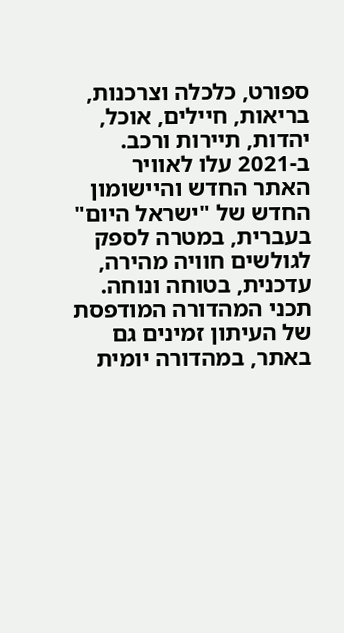ספורט, כלכלה וצרכנות, בריאות, חיילים, אוכל, יהדות, תיירות ורכב. ב-2021 עלו לאוויר האתר החדש והיישומון החדש של "ישראל היום" בעברית, במטרה לספק לגולשים חוויה מהירה, עדכנית, בטוחה ונוחה. תכני המהדורה המודפסת של העיתון זמינים גם באתר, במהדורה יומית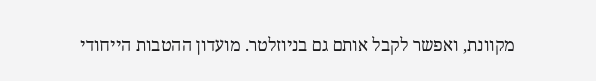מקוונת, ואפשר לקבל אותם גם בניוזלטר. מועדון ההטבות הייחודי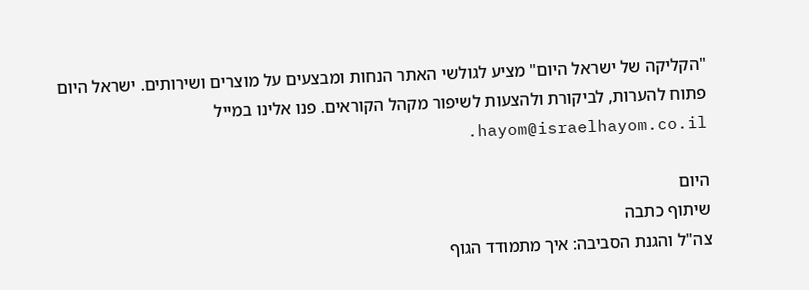"הקליקה של ישראל היום" מציע לגולשי האתר הנחות ומבצעים על מוצרים ושירותים. ישראל היום פתוח להערות, לביקורת ולהצעות לשיפור מקהל הקוראים. פנו אלינו במייל hayom@israelhayom.co.il.

היום
שיתוף כתבה
צה"ל והגנת הסביבה: איך מתמודד הגוף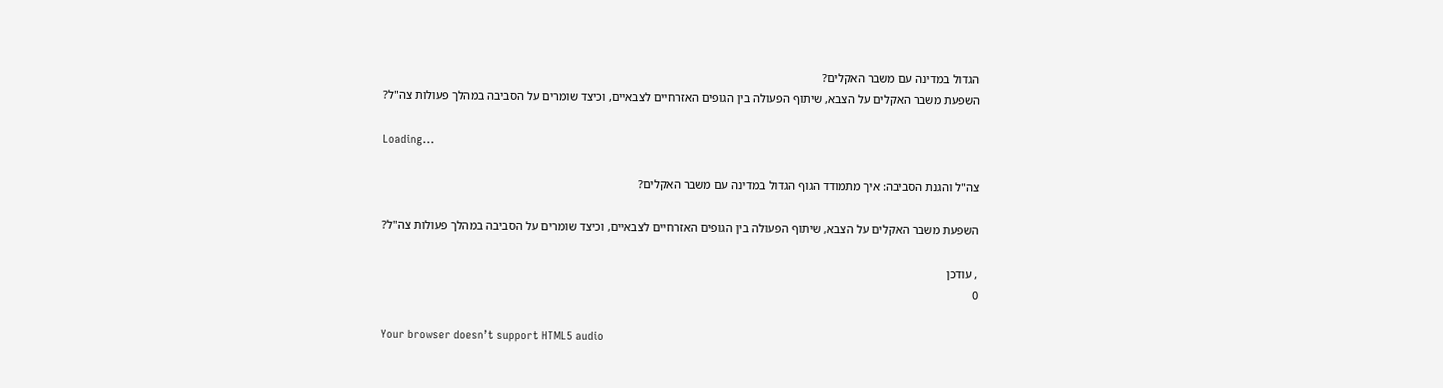הגדול במדינה עם משבר האקלים?
השפעת משבר האקלים על הצבא, שיתוף הפעולה בין הגופים האזרחיים לצבאיים, וכיצד שומרים על הסביבה במהלך פעולות צה"ל?

Loading...

צה"ל והגנת הסביבה: איך מתמודד הגוף הגדול במדינה עם משבר האקלים?

השפעת משבר האקלים על הצבא, שיתוף הפעולה בין הגופים האזרחיים לצבאיים, וכיצד שומרים על הסביבה במהלך פעולות צה"ל?

, עודכן
0

Your browser doesn’t support HTML5 audio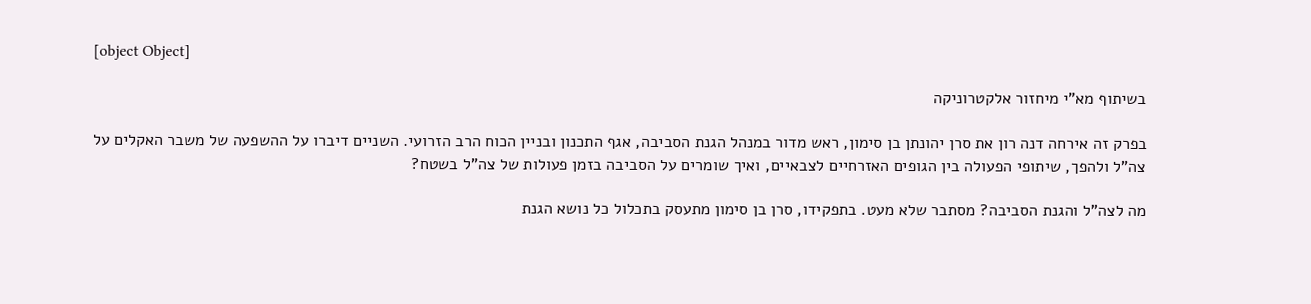[object Object]

בשיתוף מא"י מיחזור אלקטרוניקה

בפרק זה אירחה דנה רון את סרן יהונתן בן סימון, ראש מדור במנהל הגנת הסביבה, אגף התכנון ובניין הכוח הרב הזרועי. השניים דיברו על ההשפעה של משבר האקלים על צה"ל ולהפך, שיתופי הפעולה בין הגופים האזרחיים לצבאיים, ואיך שומרים על הסביבה בזמן פעולות של צה"ל בשטח?

מה לצה"ל והגנת הסביבה? מסתבר שלא מעט. בתפקידו, סרן בן סימון מתעסק בתכלול כל נושא הגנת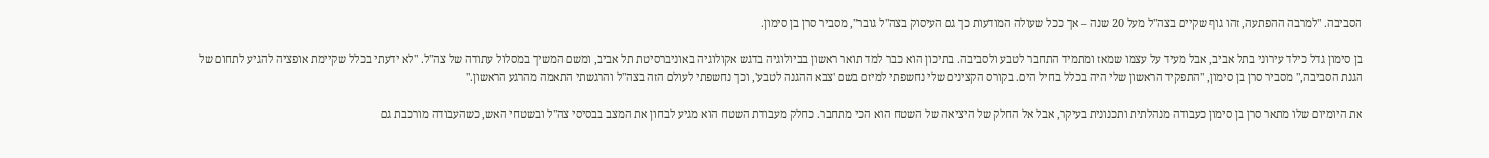הסביבה. "למרבה ההפתעה, זהו גוף שקיים בצה"ל מעל 20 שנה – אך ככל שעולה המודעות כך גם העיסוק בצה"ל גובר", מסביר סרן בן סימון.

בן סימון גדל כילד עירוני בתל אביב, אבל מעיד על עצמו שמאז ומתמיד התחבר לטבע ולסביבה. בתיכון הוא כבר למד תואר ראשון בביולוגיה בדגש אקולוגיה באוניברסיטת תל אביב, ומשם המשיך במסלול עתודה של צה"ל. "לא ידעתי בכלל שקיימת אופציה להגיע לתחום של הגנת הסביבה," מסביר סרן בן סימון, "התפקיד הראשון שלי היה בכלל בחיל הים. בקורס הקצינים שלי נחשפתי למיזם בשם 'צבא ההגנה לטבע', וכך נחשפתי לעולם הזה בצה"ל והרגשתי התאמה מהרגע הראשון."

את היומיום שלו מתאר סרן בן סימון כעבודה מנהלתית ותכנונית בעיקר, אבל אל החלק של היציאה של השטח הוא הכי מתחבר. כחלק מעבודת השטח הוא מגיע לבחון את המצב בבסיסי צה"ל ובשטחי האש, כשהעבודה מורכבת גם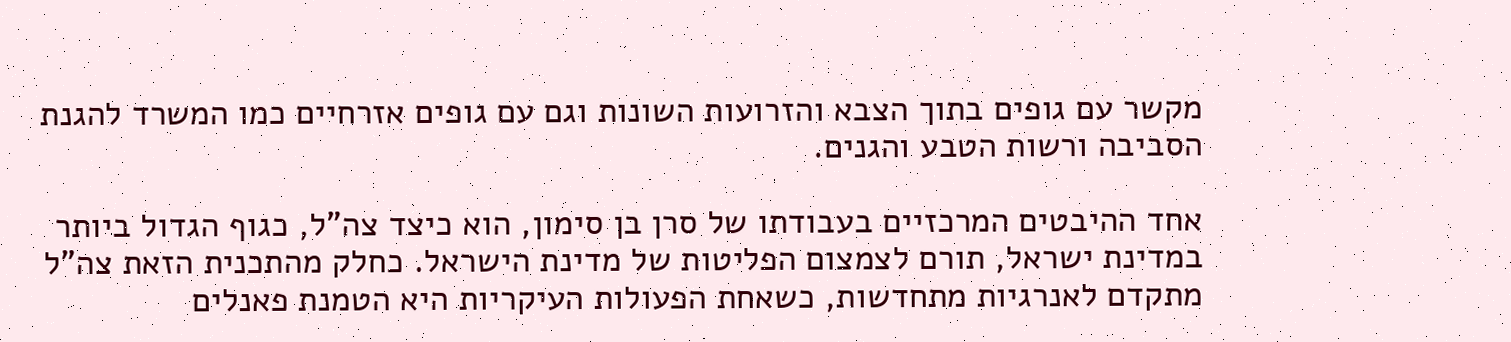מקשר עם גופים בתוך הצבא והזרועות השונות וגם עם גופים אזרחיים כמו המשרד להגנת הסביבה ורשות הטבע והגנים.

אחד ההיבטים המרכזיים בעבודתו של סרן בן סימון, הוא כיצד צה"ל, כגוף הגדול ביותר במדינת ישראל, תורם לצמצום הפליטות של מדינת הישראל. כחלק מהתכנית הזאת צה"ל מתקדם לאנרגיות מתחדשות, כשאחת הפעולות העיקריות היא הטמנת פאנלים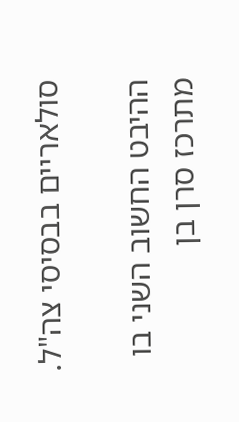סולאריים בבסיסי צה"ל.

ההיבט החשוב השני בו מתרכז סרן בן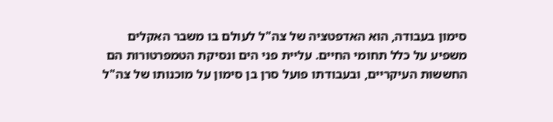סימון בעבודה, הוא האדפטציה של צה"ל לעולם בו משבר האקלים משפיע על כלל תחומי החיים. עליית פני הים ונסיקת הטמפרטורות הם החששות העיקריים, ובעבודתו פועל סרן בן סימון על מוכנותו של צה"ל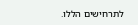לתרחישים הללו.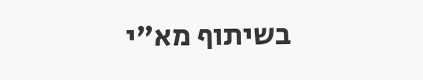בשיתוף מא"י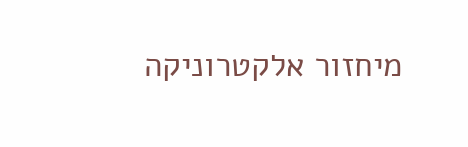מיחזור אלקטרוניקה